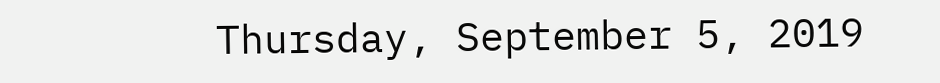Thursday, September 5, 2019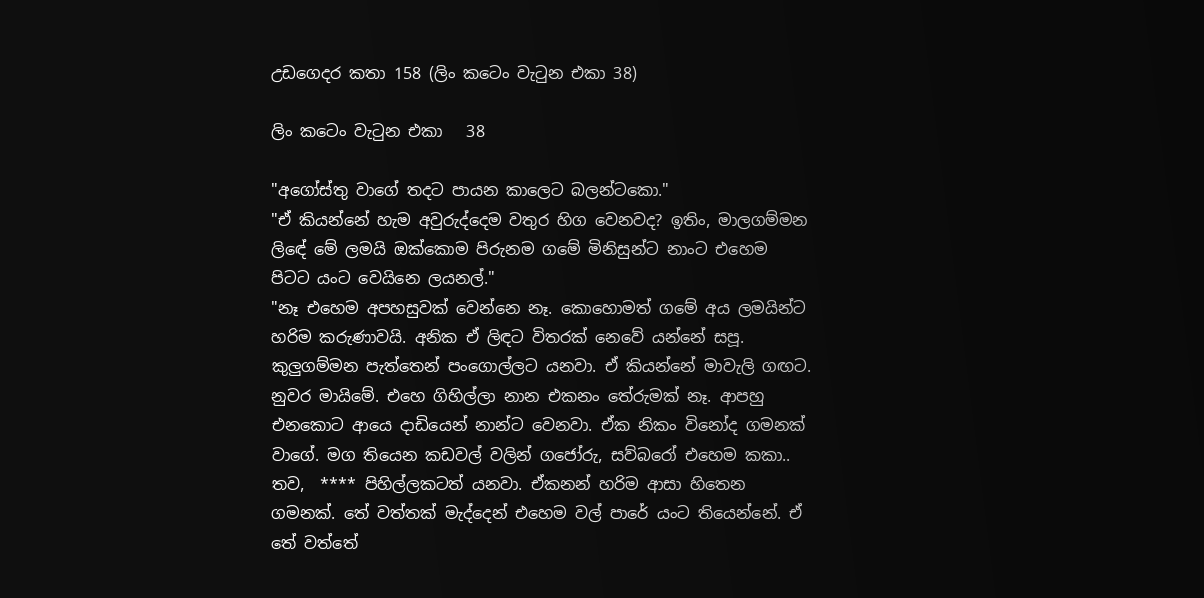උඩගෙදර කතා 158 (ලිං කටෙං වැටුන එකා 38)

ලිං කටෙං වැටුන එකා   38

"අගෝස්තු වාගේ තදට පායන කාලෙට බලන්ටකො."
"ඒ කියන්නේ හැම අවුරුද්දෙම වතුර හිග වෙනවද? ඉතිං, මාලගම්මන ලිඳේ මේ ලමයි ඔක්කොම පිරුනම ගමේ මිනිසුන්ට නාංට එහෙම පිටට යංට වෙයිනෙ ලයනල්."
"නෑ එහෙම අපහසුවක් වෙන්නෙ නෑ. කොහොමත් ගමේ අය ලමයින්ට හරිම කරුණාවයි. අනික ඒ ලිඳට විතරක් නෙවේ යන්නේ සපූ. කුලුගම්මන පැත්තෙන් පංගොල්ලට යනවා. ඒ කියන්නේ මාවැලි ගඟට. නුවර මායිමේ. එහෙ ගිහිල්ලා නාන එකනං තේරුමක් නෑ. ආපහු එනකොට ආයෙ දාඩියෙන් නාන්ට වෙනවා. ඒක නිකං විනෝද ගමනක් වාගේ. මග තියෙන කඩවල් වලින් ගජෝරු, සව්බරෝ එහෙම කකා.. තව,  **** පිහිල්ලකටත් යනවා. ඒකනන් හරිම ආසා හිතෙන ගමනක්. තේ වත්තක් මැද්දෙන් එහෙම වල් පාරේ යංට තියෙන්නේ. ඒ තේ වත්තේ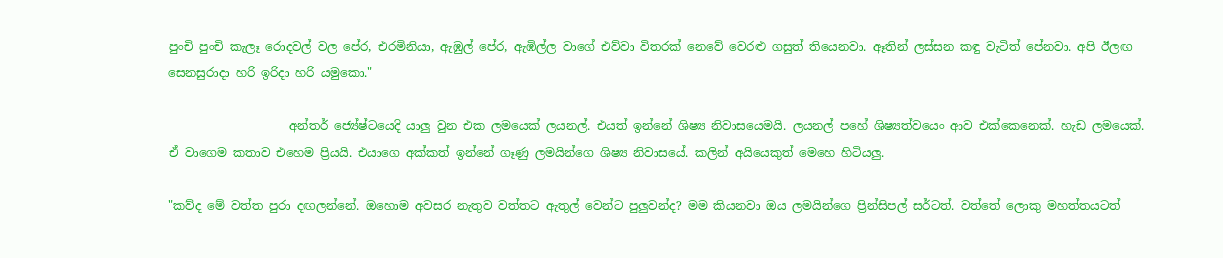පුංචි පුංචි කැලෑ රොදවල් වල පේර, එරමිනියා, ඇඹුල් පේර, ඇඹිල්ල වාගේ එව්වා විතරක් නෙවේ වෙරළු ගසුත් තියෙනවා. ඈතින් ලස්සන කඳු වැටිත් පේනවා. අපි ඊලඟ සෙනසුරාදා හරි ඉරිදා හරි යමුකො."

                    අන්තර් ජ්‍යේෂ්ටයෙදි යාලු වුන එක ලමයෙක් ලයනල්. එයත් ඉන්නේ ශිෂ්‍ය නිවාසයෙමයි. ලයනල් පහේ ශිෂ්‍යත්වයෙං ආව එක්කෙනෙක්. හැඩ ලමයෙක්. ඒ වාගෙම කතාව එහෙම ප්‍රියයි. එයාගෙ අක්කත් ඉන්නේ ගෑණු ලමයින්ගෙ ශිෂ්‍ය නිවාසයේ. කලින් අයියෙකුත් මෙහෙ හිටියලු.

"කව්ද මේ වත්ත පුරා දඟලන්නේ. ඔහොම අවසර නැතුව වත්තට ඇතුල් වෙන්ට පුලුවන්ද? මම කියනවා ඔය ලමයින්ගෙ ප්‍රින්සිපල් සර්ටත්. වත්තේ ලොකු මහත්තයටත්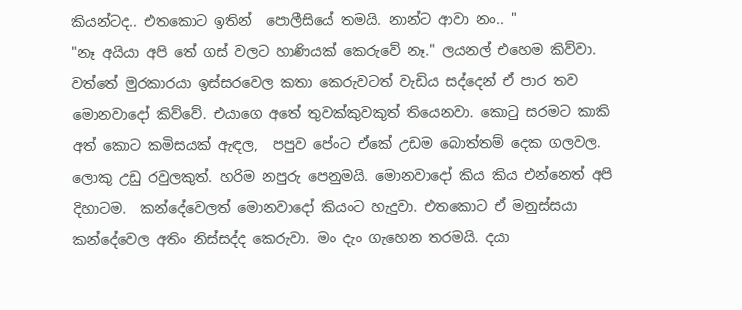කියන්ටද.. එතකොට ඉතින්  පොලීසියේ තමයි. නාන්ට ආවා නං.. "
"නෑ අයියා අපි තේ ගස් වලට හාණියක් කෙරුවේ නෑ." ලයනල් එහෙම කිව්වා. වත්තේ මුරකාරයා ඉස්සරවෙල කතා කෙරුවටත් වැඩිය සද්දෙන් ඒ පාර තව මොනවාදෝ කිව්වේ. එයාගෙ අතේ තුවක්කුවකුත් තියෙනවා. කොටු සරමට කාකි අත් කොට කමිසයක් ඇඳල,  පපුව පේංට ඒකේ උඩම බොත්තම් දෙක ගලවල. ලොකු උඩු රවුලකුත්. හරිම නපුරු පෙනුමයි. මොනවාදෝ කිය කිය එන්නෙත් අපි දිහාටම.  කන්දේවෙලත් මොනවාදෝ කියංට හැදුවා. එතකොට ඒ මනුස්සයා කන්දේවෙල අතිං නිස්සද්ද කෙරුවා. මං දැං ගැහෙන තරමයි. දයා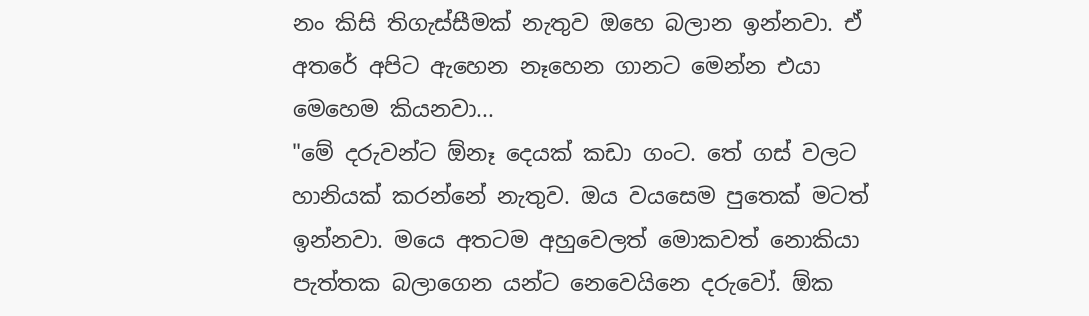නං කිසි තිගැස්සීමක් නැතුව ඔහෙ බලාන ඉන්නවා. ඒ අතරේ අපිට ඇහෙන නෑහෙන ගානට මෙන්න එයා මෙහෙම කියනවා...
"මේ දරුවන්ට ඕනෑ දෙයක් කඩා ගංට. තේ ගස් වලට හානියක් කරන්නේ නැතුව. ඔය වයසෙම පුතෙක් මටත් ඉන්නවා. මයෙ අතටම අහුවෙලත් මොකවත් නොකියා පැත්තක බලාගෙන යන්ට නෙවෙයිනෙ දරුවෝ. ඕක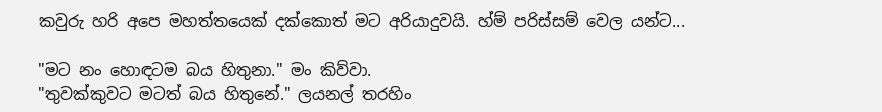කවුරු හරි අපෙ මහත්තයෙක් දක්කොත් මට අරියාදුවයි. හ්ම් පරිස්සම් වෙල යන්ට...

"මට නං හොඳටම බය හිතුනා." මං කිව්වා.
"තුවක්කුවට මටත් බය හිතුනේ." ලයනල් තරහිං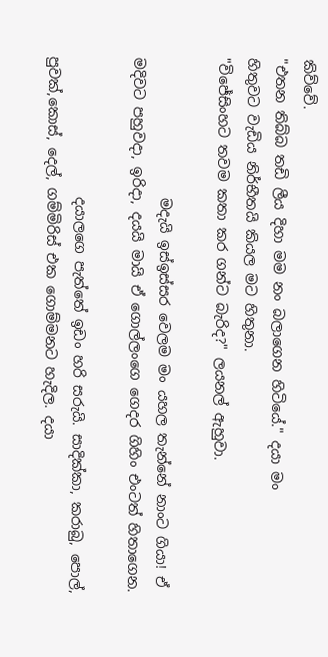කිව්වේ.
"එතන තිබ්බ තඩි ලීය දිහා මම නං බලාගෙන හිටියේ." දයා මං
හිතුවට වැඩිය නිර්භීතයි කියල මට හිතුනා.
"විජේසිංහට තවම කතා කර ගන්ට බැරිද?" ලයනල් ඇහුවා.

                    මදැයි ඉස්ඉස්සර වෙලම මං යහල තැන්නේ නාංට ගියා! ඒ මදිවට පහුවදා, ඉරිදා, දයයි මායි ඒ ගොල්ලංගෙ ගෙදර ගිහිං එංටත් හිතාගෙන.

                    දයාලගෙ පැත්තේ ඉඩං හරි සරුයි. සාදික්කා, කරාබු, පොල්, පුවක්,කොස්, දෙල්, ගම්මිරිස් එක ගොම්මනට හැදිල. දයා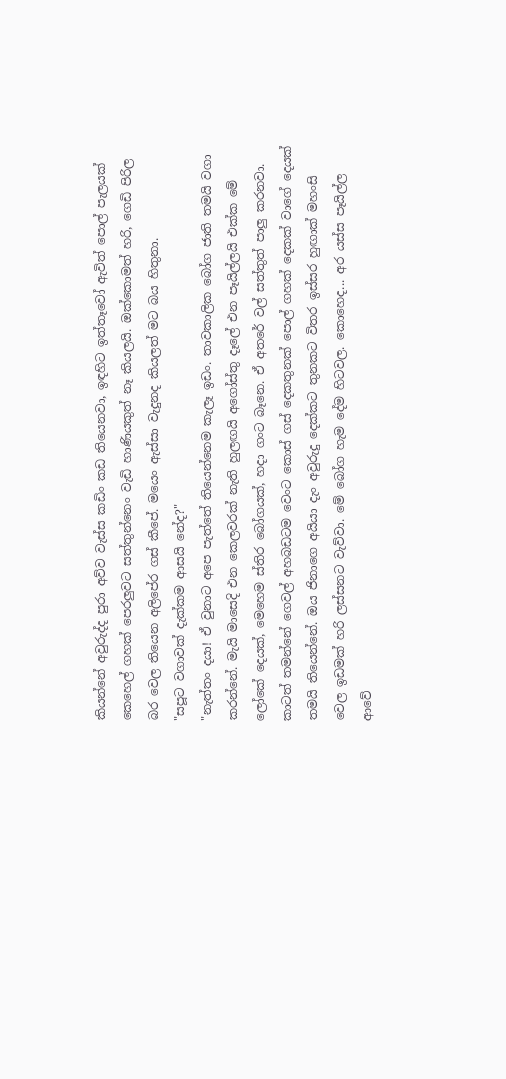කියන්නේ අවුරුද්ද පුරා අව්ව වැස්ස කඩිං කඩ තියෙනවා, ඉඳහිට ඉත්තෑවෝ ඇවිත් පොල් පැලයක් කෙහෙල් ගහක් පෙරලුවට සත්තුන්නෙං වැඩි හාණියකුත් නෑ කියලයි. ඔක්කොමත් හරි, ගෙඩි පිරිල බර වෙල තියෙන අලිපේර ගස් කීපේ. මයෙං ඇස්සා වැදුනද කියලත් මට බය හිතුනා.
"සපූට වගාවක් දැක්කම ආසයි නේද?"
"නැත්තං දයා! ඒ වුනාට අපෙ පැත්තේ තියෙන්නෙම කැලෑ ඉඩං. තාවකාලික බෝග ජාති තමයි වගා කරන්නේ. මැයි මාසෙදි එන කෙලවරක් නැති හුලඟයි අගෝස්තු දෑලේ එන පෑයිල්ලයි එක්ක මේ ලෝකේ දෙයක්, මෙහෙම ස්තිර බෝගයක්, හදා ගංට බෑනෙ. ඒ අතරේ වල් සත්තුත් පාලු කරනවා. කාටත් තමන්නේ ගෙවල් අහබඩටම වෙංට කොස් ගස් දෙකතුනක් පොල් ගහක් දෙකක් වාගේ දෙයක් තමයි තියෙන්නේ. ඔය ජිනාගෙ අයියා දැං අවුරුදු දෙක්කට තුනකට විතර ඉස්සර හුඟාක් මහංසි වෙල ඉඩමක් හරි ලස්සනට වැව්වා. මේ බෝග හැම දේම හිටවල. කොහෙද... අර යස්ස පෑයිල්ල ආවේ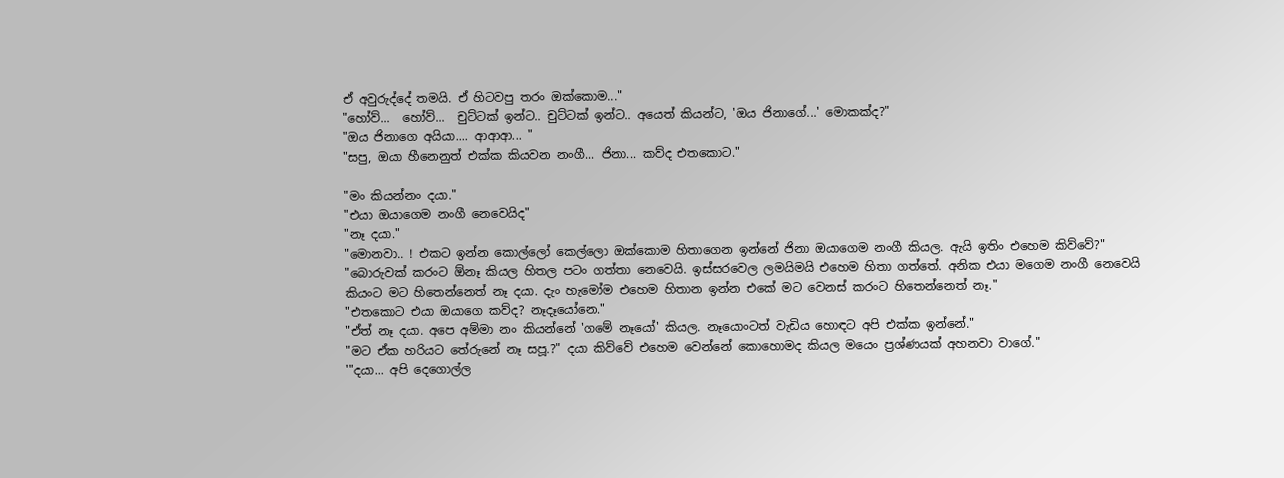ඒ අවුරුද්දේ තමයි. ඒ හිටවපු තරං ඔක්කොම..."
"හෝව්...  හෝව්...  චුට්ටක් ඉන්ට.. චුට්ටක් ඉන්ට.. අයෙත් කියන්ට, 'ඔය ජිනාගේ...' මොකක්ද?"
"ඔය ජිනාගෙ අයියා.... ආආආ... "
"සපු, ඔයා හීනෙනුත් එක්ක කියවන නංගී... ජිනා... කව්ද එතකොට."

"මං කියන්නං දයා."
"එයා ඔයාගෙම නංගී නෙවෙයිද"
"නෑ දයා."
"මොනවා.. ! එකට ඉන්න කොල්ලෝ කෙල්ලො ඔක්කොම හිතාගෙන ඉන්නේ ජිනා ඔයාගෙම නංගී කියල. ඇයි ඉතිං එහෙම කිව්වේ?"
"බොරුවක් කරංට ඕනෑ කියල හිතල පටං ගත්තා නෙවෙයි. ඉස්සරවෙල ලමයිමයි එහෙම හිතා ගත්තේ. අනික එයා මගෙම නංගී නෙවෙයි කියංට මට හිතෙන්නෙත් නෑ දයා. දැං හැමෝම එහෙම හිතාන ඉන්න එකේ මට වෙනස් කරංට හිතෙන්නෙත් නෑ."
"එතකොට එයා ඔයාගෙ කව්ද? නෑදෑයෝනෙ."
"ඒත් නෑ දයා. අපෙ අම්මා නං කියන්නේ 'ගමේ නෑයෝ' කියල. නෑයොංටත් වැඩිය හොඳට අපි එක්ක ඉන්නේ."
"මට ඒක හරියට තේරුනේ නෑ සපූ.?" දයා කිව්වේ එහෙම වෙන්නේ කොහොමද කියල මයෙං ප්‍රශ්ණයක් අහනවා වාගේ."
'"දයා... අපි දෙගොල්ල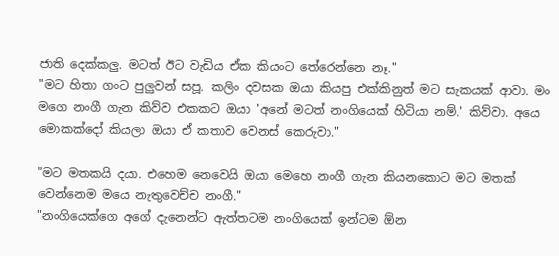ජාති දෙක්කලු. මටත් ඊට වැඩිය ඒක කියංට තේරෙන්නෙ නෑ."
"මට හිතා ගංට පුලුවන් සපූ. කලිං දවසක ඔයා කියපු එක්කිනුත් මට සැකයක් ආවා. මං මගෙ නංගී ගැන කිව්ව එකකට ඔයා 'අනේ මටත් නංගියෙක් හිටියා නම්.' කිව්වා. අයෙ මොකක්දෝ කියලා ඔයා ඒ කතාව වෙනස් කෙරුවා."

"මට මතකයි දයා. එහෙම නෙවෙයි ඔයා මෙහෙ නංගී ගැන කියනකොට මට මතක් වෙන්නෙම මයෙ නැතුවෙච්ච නංගී."
"නංගියෙක්ගෙ අගේ දැනෙන්ට ඇත්තටම නංගියෙක් ඉන්ටම ඕන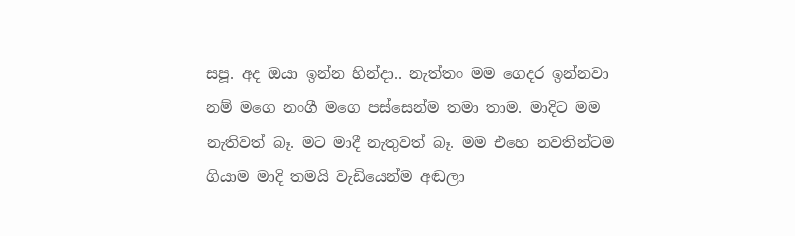සපූ. අද ඔයා ඉන්න හින්දා.. නැත්තං මම ගෙදර ඉන්නවා නම් මගෙ නංගී මගෙ පස්සෙන්ම තමා තාම. මාදිට මම නැතිවත් බෑ. මට මාදී නැතුවත් බෑ. මම එහෙ නවතින්ටම ගියාම මාදි තමයි වැඩියෙන්ම අඬලා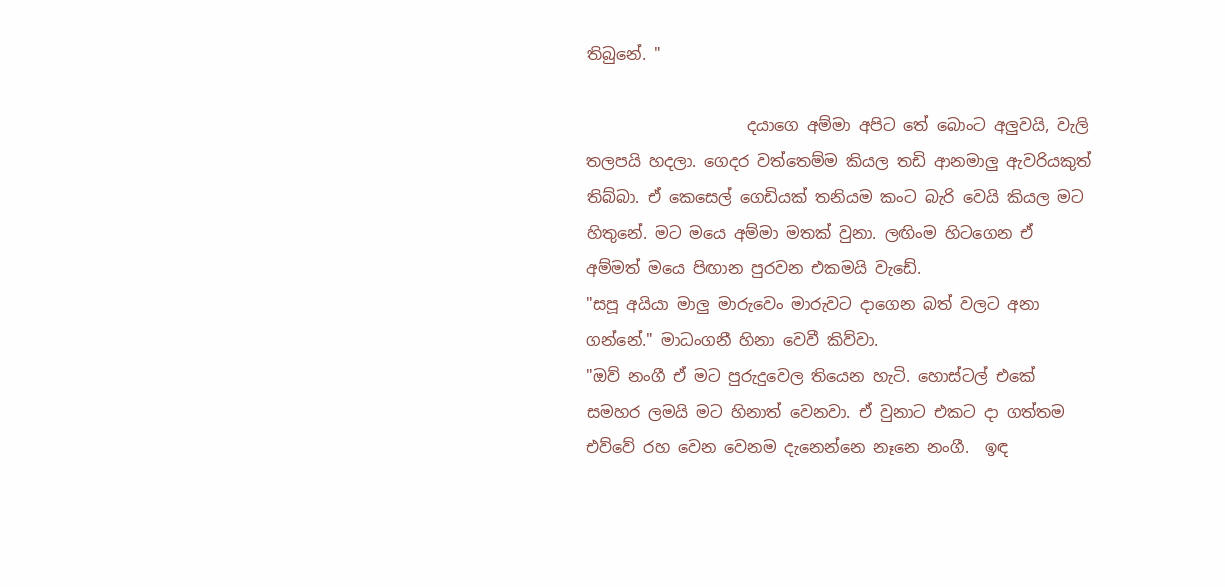තිබුනේ. "

                    දයාගෙ අම්මා අපිට තේ බොංට අලුවයි, වැලි තලපයි හදලා. ගෙදර වත්තෙම්ම කියල තඩි ආනමාලු ඇවරියකුත් තිබ්බා. ඒ කෙසෙල් ගෙඩියක් තනියම කංට බැරි වෙයි කියල මට හිතුනේ. මට මයෙ අම්මා මතක් වුනා. ලඟිංම හිටගෙන ඒ අම්මත් මයෙ පිඟාන පුරවන එකමයි වැඩේ.
"සපූ අයියා මාලු මාරුවෙං මාරුවට දාගෙන බත් වලට අනා ගන්නේ." මාධංගනී හිනා වෙවී කිව්වා.
"ඔව් නංගී ඒ මට පුරුදුවෙල තියෙන හැටි. හොස්ටල් එකේ සමහර ලමයි මට හිනාත් වෙනවා. ඒ වුනාට එකට දා ගත්තම එව්වේ රහ වෙන වෙනම දැනෙන්නෙ නෑනෙ නංගී.  ඉඳ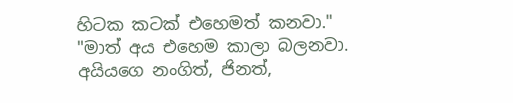හිටක කටක් එහෙමත් කනවා."
"මාත් අය එහෙම කාලා බලනවා. අයියගෙ නංගිත්, ජිනත්,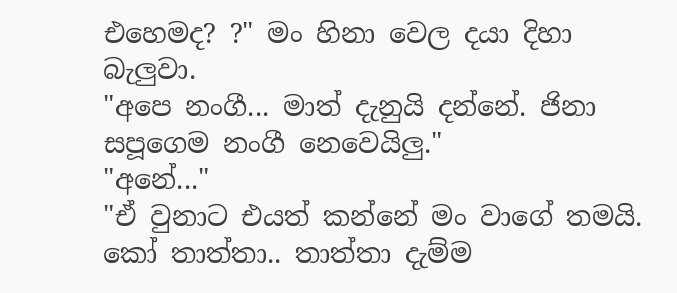එහෙමද? ?" මං හිනා වෙල දයා දිහා බැලුවා.
"අපෙ නංගී... මාත් දැනුයි දන්නේ. ජිනා සපූගෙම නංගී නෙවෙයිලු."
"අනේ..."
"ඒ වුනාට එයත් කන්නේ මං වාගේ තමයි. කෝ තාත්තා.. තාත්තා දැම්ම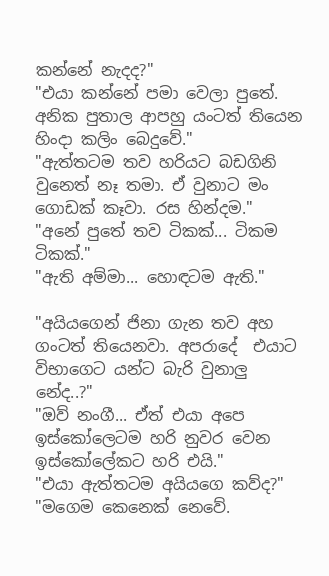කන්නේ නැදද?"
"එයා කන්නේ පමා වෙලා පුතේ. අනික පුතාල ආපහු යංටත් තියෙන හිංදා කලිං බෙදුවේ."
"ඇත්තටම තව හරියට බඩගිනි වුනෙත් නෑ තමා. ඒ වුනාට මං ගොඩක් කෑවා. රස හින්දම."
"අනේ පුතේ තව ටිකක්... ටිකම ටිකක්."
"ඇති අම්මා... හොඳටම ඇති."

"අයියගෙන් ජිනා ගැන තව අහ ගංටත් තියෙනවා. අපරාදේ  එයාට විභාගෙට යන්ට බැරි වුනාලු නේද..?"
"ඔව් නංගී... ඒත් එයා අපෙ ඉස්කෝලෙටම හරි නුවර වෙන ඉස්කෝලේකට හරි එයි."
"එයා ඇත්තටම අයියගෙ කව්ද?"
"මගෙම කෙනෙක් නෙවේ.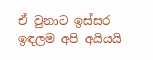ඒ වුනාට ඉස්සර ඉඳලම අපි අයියයි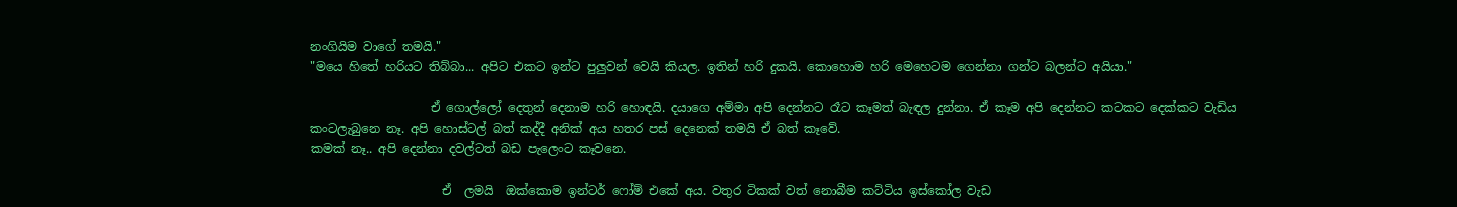නංගියිම වාගේ තමයි."
"මයෙ හිතේ හරියට තිබ්බා... අපිට එකට ඉන්ට පුලුවන් වෙයි කියල. ඉතින් හරි දුකයි. කොහොම හරි මෙහෙටම ගෙන්නා ගන්ට බලන්ට අයියා."

                    ඒ ගොල්ලෝ දෙතුන් දෙනාම හරි හොඳයි. දයාගෙ අම්මා අපි දෙන්නට රෑට කෑමත් බැඳල දුන්නා. ඒ කෑම අපි දෙන්නට කටකට දෙක්කට වැඩිය කංටලැබුනෙ නෑ. අපි හොස්ටල් බත් කද්දී අනික් අය හතර පස් දෙනෙක් තමයි ඒ බත් කෑවේ.
කමක් නෑ.. අපි දෙන්නා දවල්ටත් බඩ පැලෙංට කෑවනෙ.

                      ඒ  ලමයි  ඔක්කොම ඉන්ටර් ෆෝම් එකේ අය. වතුර ටිකක් වත් නොබීම කට්ටිය ඉස්කෝල වැඩ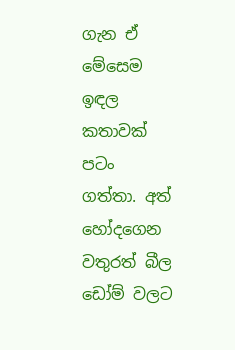ගැන ඒ මේසෙම ඉඳල කතාවක් පටං ගත්තා. අත් හෝදගෙන වතුරත් බීල ඩෝම් වලට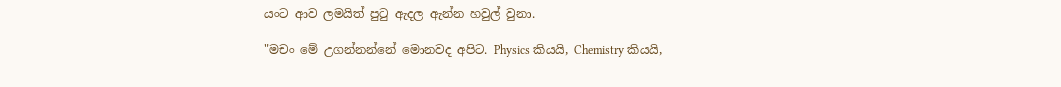යංට ආව ලමයිත් පුටු ඇදල ඇන්න හවුල් වුනා.

"මචං මේ උගන්නන්නේ මොනවද අපිට. Physics කියයි, Chemistry කියයි,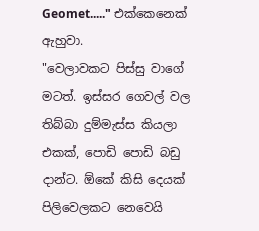Geomet....." එක්කෙනෙක් ඇහුවා.
"වෙලාවකට පිස්සු වාගේ මටත්. ඉස්සර ගෙවල් වල තිබ්බා දුම්මැස්ස කියලා එකක්, පොඩි පොඩි බඩු දාන්ට. ඕකේ කිසි දෙයක් පිලිවෙලකට නෙවෙයි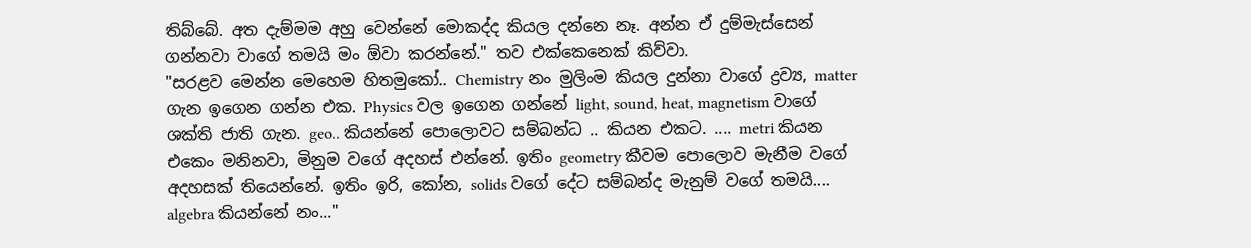තිබ්බේ. අත දැම්මම අහු වෙන්නේ මොකද්ද කියල දන්නෙ නෑ. අන්න ඒ දුම්මැස්සෙන් ගන්නවා වාගේ තමයි මං ඕවා කරන්නේ." තව එක්කෙනෙක් කිව්වා.
"සරළව මෙන්න මෙහෙම හිතමුකෝ.. Chemistry නං මුලිංම කියල දුන්නා වාගේ ද්‍රව්‍ය, matter ගැන ඉගෙන ගන්න එක. Physics වල ඉගෙන ගන්නේ light, sound, heat, magnetism වාගේ ශක්ති ජාති ගැන. geo.. කියන්නේ පොලොවට සම්බන්ධ .. කියන එකට. .... metri කියන එකෙං මනිනවා, මිනුම වගේ අදහස් එන්නේ. ඉතිං geometry කීවම පොලොව මැනීම වගේ අදහසක් තියෙන්නේ. ඉතිං ඉරි, කෝන, solids වගේ දේට සම්බන්ද මැනුම් වගේ තමයි.... algebra කියන්නේ නං..."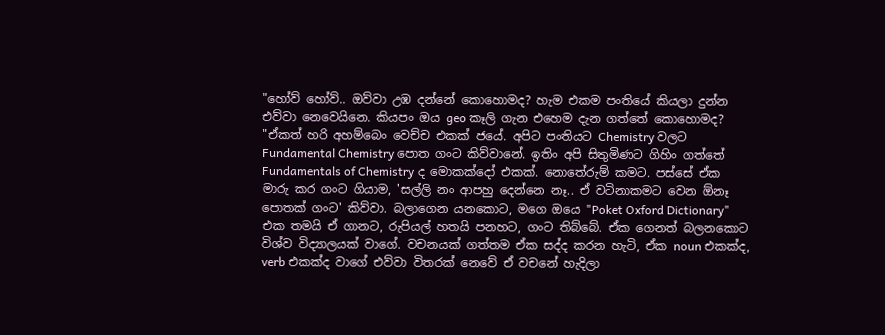"හෝව් හෝව්.. ඔව්වා උඹ දන්නේ කොහොමද? හැම එකම පංතියේ කියලා දුන්න එව්වා නෙවෙයිනෙ. කියපං ඔය geo කෑලි ගැන එහෙම දැන ගත්තේ කොහොමද?
"ඒකත් හරි අහම්බෙං වෙච්ච එකක් ජයේ. අපිට පංතියට Chemistry වලට Fundamental Chemistry පොත ගංට කිව්වානේ. ඉතිං අපි සිතුමිණට ගිහිං ගත්තේ Fundamentals of Chemistry ද මොකක්දෝ එකක්. නොතේරුම් කමට. පස්සේ ඒක මාරු කර ගංට ගියාම, 'සල්ලි නං ආපහු දෙන්නෙ නෑ.. ඒ වටිනාකමට වෙන ඕනෑ පොතක් ගංට' කිව්වා. බලාගෙන යනකොට, මගෙ ඔයෙ "Poket Oxford Dictionary" එක තමයි ඒ ගානට, රුපියල් හතයි පනහට, ගංට තිබ්බේ. ඒක ගෙනත් බලනකොට විශ්ව විද්‍යාලයක් වාගේ. වචනයක් ගත්තම ඒක සද්ද කරන හැටි, ඒක noun එකක්ද, verb එකක්ද වාගේ එව්වා විතරක් නෙවේ ඒ වචනේ හැදිලා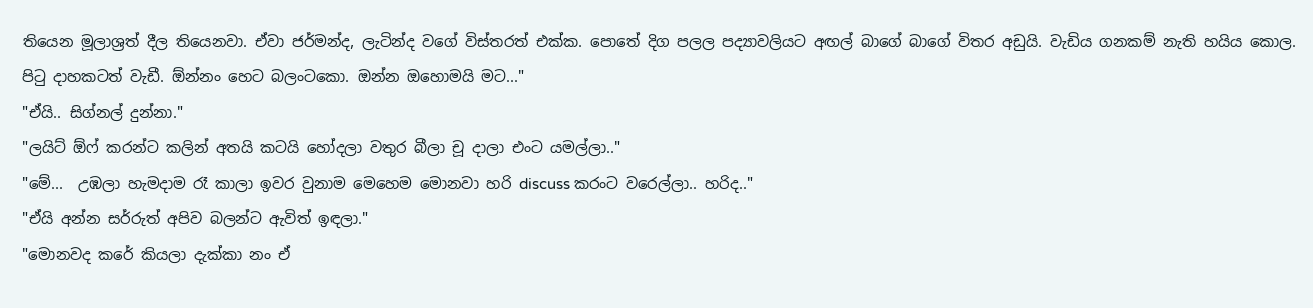තියෙන මූලාශ්‍රත් දීල තියෙනවා. ඒවා ජර්මන්ද, ලැටින්ද වගේ විස්තරත් එක්ක. පොතේ දිග පලල පද්‍යාවලියට අඟල් බාගේ බාගේ විතර අඩුයි. වැඩිය ගනකම් නැති හයිය කොල. පිටු දාහකටත් වැඩී. ඕන්නං හෙට බලංටකො. ඔන්න ඔහොමයි මට..."
"ඒයි.. සිග්නල් දුන්නා."
"ලයිට් ඕෆ් කරන්ට කලින් අතයි කටයි හෝදලා වතුර බීලා චූ දාලා එංට යමල්ලා.."
"මේ...  උඹලා හැමදාම රෑ කාලා ඉවර වුනාම මෙහෙම මොනවා හරි discuss කරංට වරෙල්ලා.. හරිද.."
"ඒයි අන්න සර්රුත් අපිව බලන්ට ඇවිත් ඉඳලා."
"මොනවද කරේ කියලා දැක්කා නං ඒ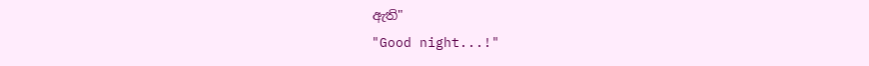ඇති"
"Good night...!"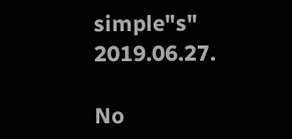simple"s"
2019.06.27.

No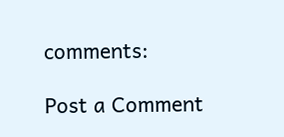comments:

Post a Comment